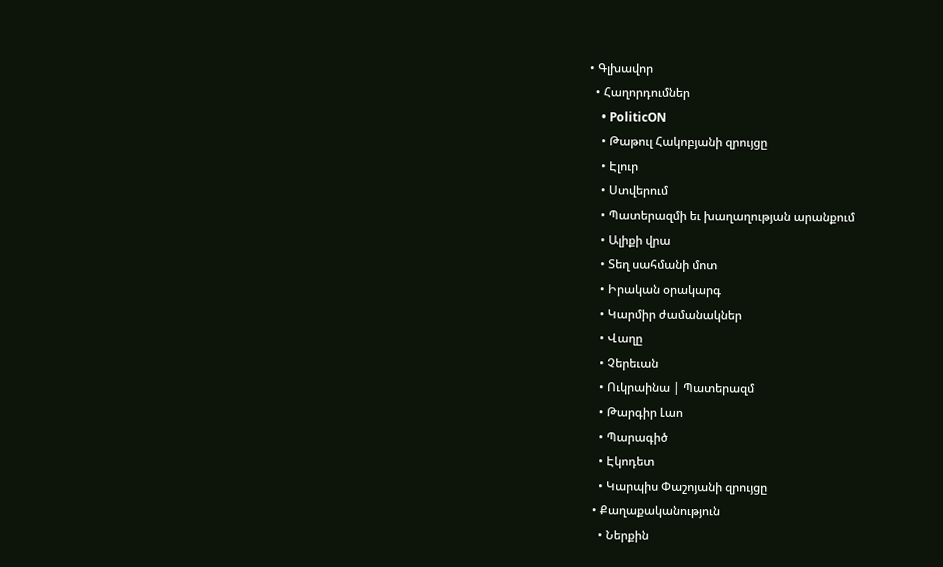• Գլխավոր
  • Հաղորդումներ
    • PoliticON
    • Թաթուլ Հակոբյանի զրույցը
    • Էլուր
    • Ստվերում
    • Պատերազմի եւ խաղաղության արանքում
    • Ալիքի վրա
    • Տեղ սահմանի մոտ
    • Իրական օրակարգ
    • Կարմիր ժամանակներ
    • Վաղը
    • Չերեւան
    • Ուկրաինա | Պատերազմ
    • Թարգիր Լաո
    • Պարագիծ
    • Էկոդետ
    • Կարպիս Փաշոյանի զրույցը
  • Քաղաքականություն
    • Ներքին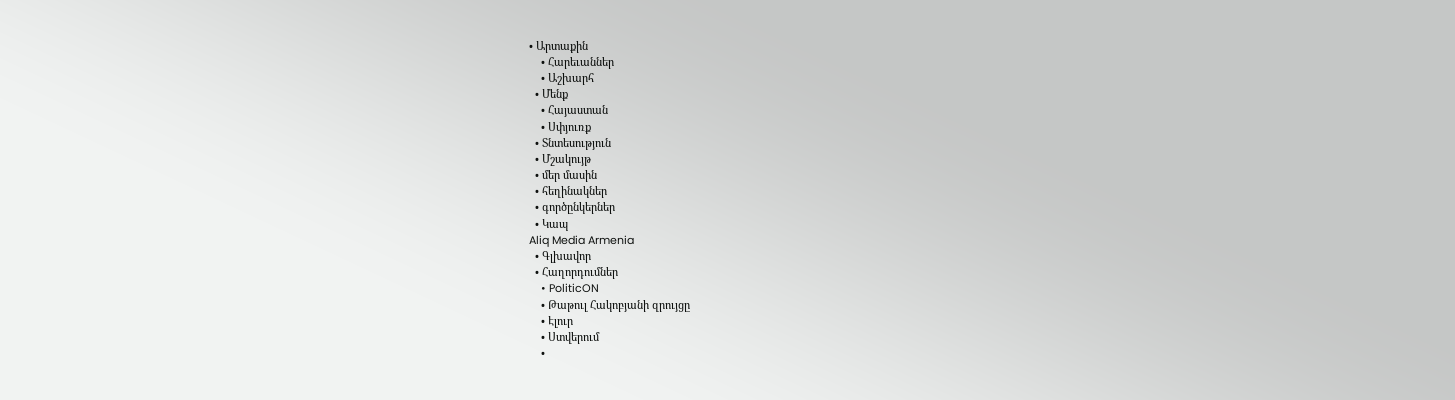• Արտաքին
    • Հարեւաններ
    • Աշխարհ
  • Մենք
    • Հայաստան
    • Սփյուռք
  • Տնտեսություն
  • Մշակույթ
  • մեր մասին
  • հեղինակներ
  • գործընկերներ
  • Կապ
Aliq Media Armenia
  • Գլխավոր
  • Հաղորդումներ
    • PoliticON
    • Թաթուլ Հակոբյանի զրույցը
    • Էլուր
    • Ստվերում
    •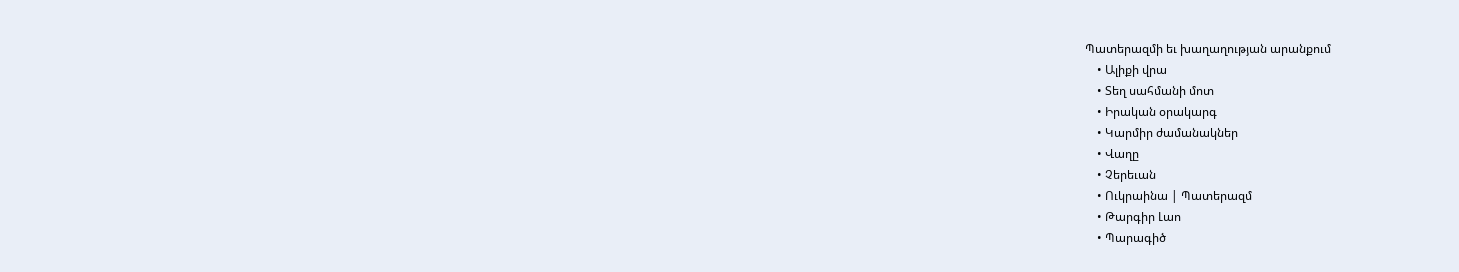Պատերազմի եւ խաղաղության արանքում
    • Ալիքի վրա
    • Տեղ սահմանի մոտ
    • Իրական օրակարգ
    • Կարմիր ժամանակներ
    • Վաղը
    • Չերեւան
    • Ուկրաինա | Պատերազմ
    • Թարգիր Լաո
    • Պարագիծ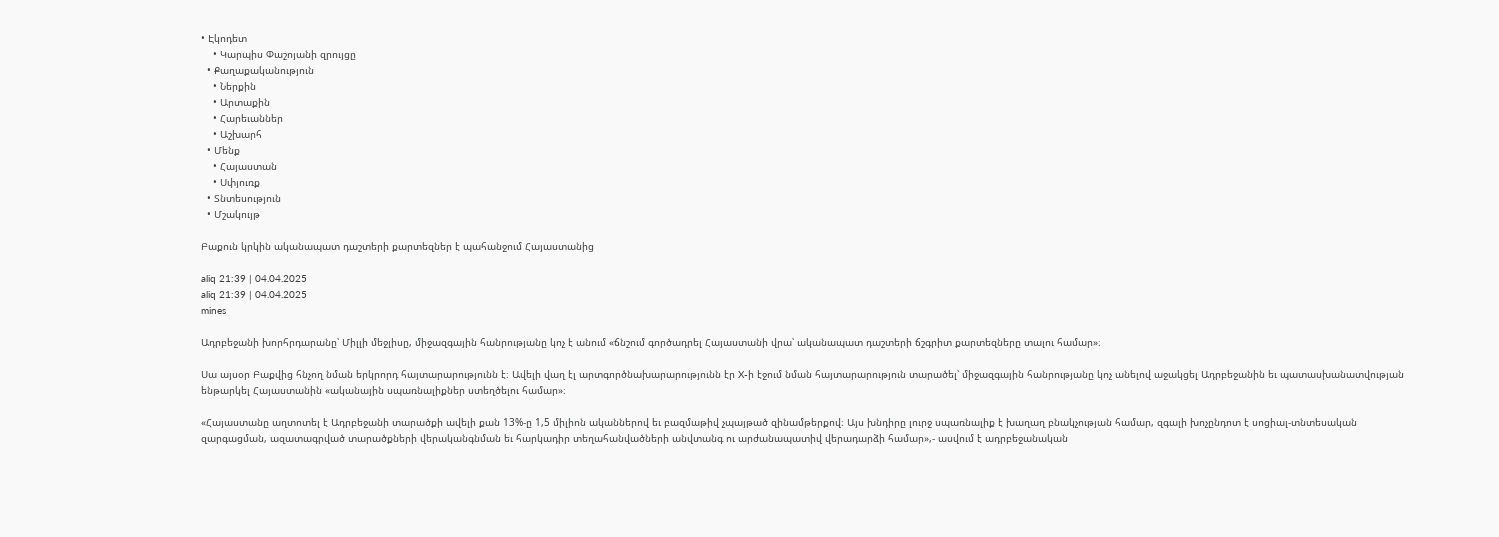• Էկոդետ
    • Կարպիս Փաշոյանի զրույցը
  • Քաղաքականություն
    • Ներքին
    • Արտաքին
    • Հարեւաններ
    • Աշխարհ
  • Մենք
    • Հայաստան
    • Սփյուռք
  • Տնտեսություն
  • Մշակույթ

Բաքուն կրկին ականապատ դաշտերի քարտեզներ է պահանջում Հայաստանից

aliq 21:39 | 04.04.2025
aliq 21:39 | 04.04.2025
mines

Ադրբեջանի խորհրդարանը՝ Միլլի մեջլիսը, միջազգային հանրությանը կոչ է անում «ճնշում գործադրել Հայաստանի վրա՝ ականապատ դաշտերի ճշգրիտ քարտեզները տալու համար»։

Սա այսօր Բաքվից հնչող նման երկրորդ հայտարարությունն է։ Ավելի վաղ էլ արտգործնախարարությունն էր X-ի էջում նման հայտարարություն տարածել՝ միջազգային հանրությանը կոչ անելով աջակցել Ադրբեջանին եւ պատասխանատվության ենթարկել Հայաստանին «ականային սպառնալիքներ ստեղծելու համար»։

«Հայաստանը աղտոտել է Ադրբեջանի տարածքի ավելի քան 13%-ը 1,5 միլիոն ականներով եւ բազմաթիվ չպայթած զինամթերքով։ Այս խնդիրը լուրջ սպառնալիք է խաղաղ բնակչության համար, զգալի խոչընդոտ է սոցիալ-տնտեսական զարգացման, ազատագրված տարածքների վերականգնման եւ հարկադիր տեղահանվածների անվտանգ ու արժանապատիվ վերադարձի համար»,- ասվում է ադրբեջանական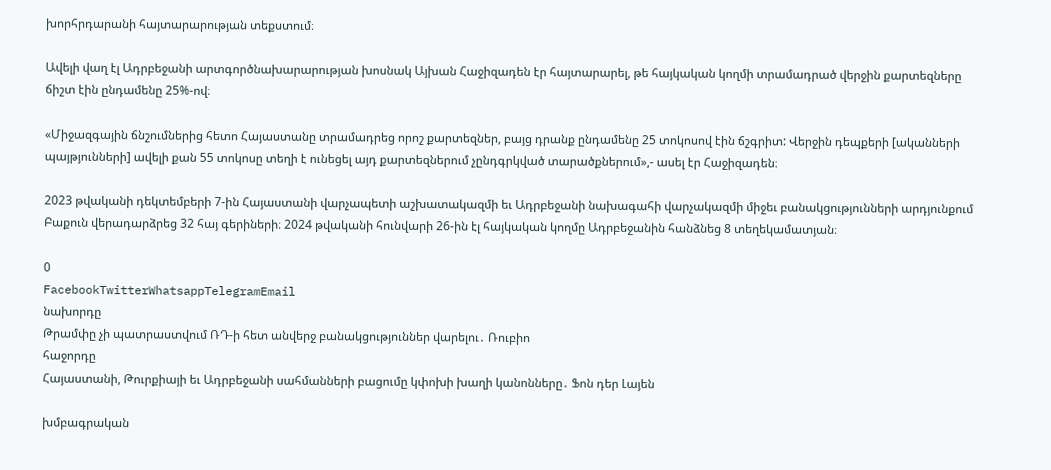խորհրդարանի հայտարարության տեքստում։

Ավելի վաղ էլ Ադրբեջանի արտգործնախարարության խոսնակ Այխան Հաջիզադեն էր հայտարարել, թե հայկական կողմի տրամադրած վերջին քարտեզները ճիշտ էին ընդամենը 25%-ով։

«Միջազգային ճնշումներից հետո Հայաստանը տրամադրեց որոշ քարտեզներ, բայց դրանք ընդամենը 25 տոկոսով էին ճշգրիտ: Վերջին դեպքերի [ականների պայթյունների] ավելի քան 55 տոկոսը տեղի է ունեցել այդ քարտեզներում չընդգրկված տարածքներում»,- ասել էր Հաջիզադեն։

2023 թվականի դեկտեմբերի 7-ին Հայաստանի վարչապետի աշխատակազմի եւ Ադրբեջանի նախագահի վարչակազմի միջեւ բանակցությունների արդյունքում Բաքուն վերադարձրեց 32 հայ գերիների։ 2024 թվականի հունվարի 26-ին էլ հայկական կողմը Ադրբեջանին հանձնեց 8 տեղեկամատյան։

0
FacebookTwitterWhatsappTelegramEmail
նախորդը
Թրամփը չի պատրաստվում ՌԴ-ի հետ անվերջ բանակցություններ վարելու․ Ռուբիո
հաջորդը
Հայաստանի, Թուրքիայի եւ Ադրբեջանի սահմանների բացումը կփոխի խաղի կանոնները․ Ֆոն դեր Լայեն

խմբագրական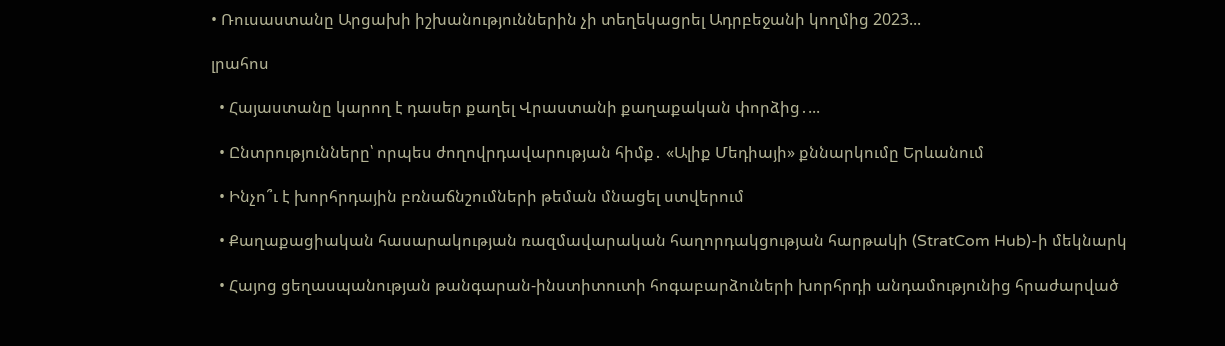• Ռուսաստանը Արցախի իշխանություններին չի տեղեկացրել Ադրբեջանի կողմից 2023...

լրահոս

  • Հայաստանը կարող է դասեր քաղել Վրաստանի քաղաքական փորձից․...

  • Ընտրությունները՝ որպես ժողովրդավարության հիմք․ «Ալիք Մեդիայի» քննարկումը Երևանում

  • Ինչո՞ւ է խորհրդային բռնաճնշումների թեման մնացել ստվերում

  • Քաղաքացիական հասարակության ռազմավարական հաղորդակցության հարթակի (StratCom Hub)-ի մեկնարկ

  • Հայոց ցեղասպանության թանգարան-ինստիտուտի հոգաբարձուների խորհրդի անդամությունից հրաժարված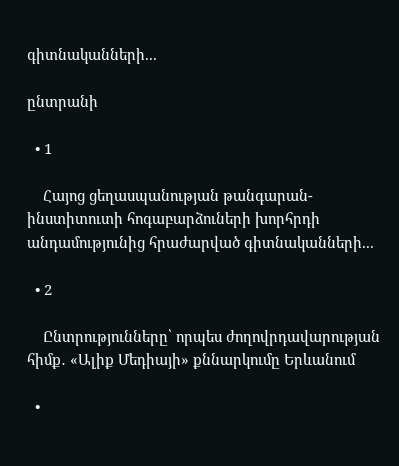գիտնականների...

ընտրանի

  • 1

    Հայոց ցեղասպանության թանգարան-ինստիտուտի հոգաբարձուների խորհրդի անդամությունից հրաժարված գիտնականների...

  • 2

    Ընտրությունները՝ որպես ժողովրդավարության հիմք․ «Ալիք Մեդիայի» քննարկումը Երևանում

  •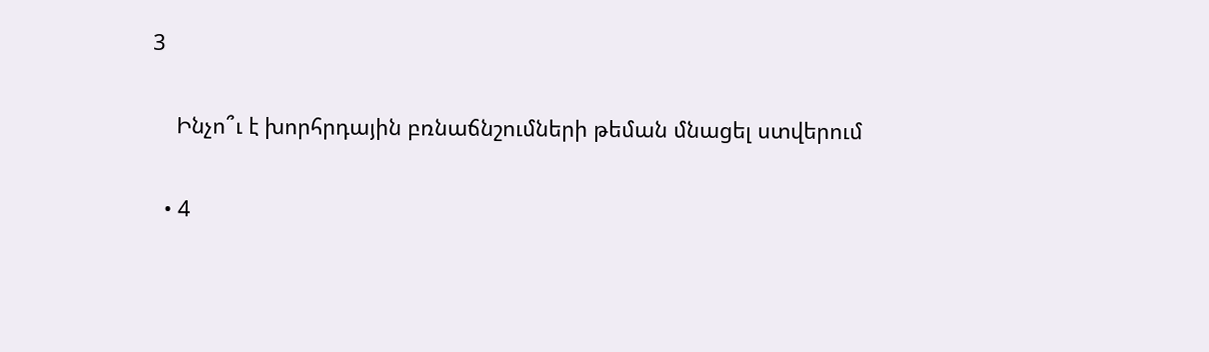3

    Ինչո՞ւ է խորհրդային բռնաճնշումների թեման մնացել ստվերում

  • 4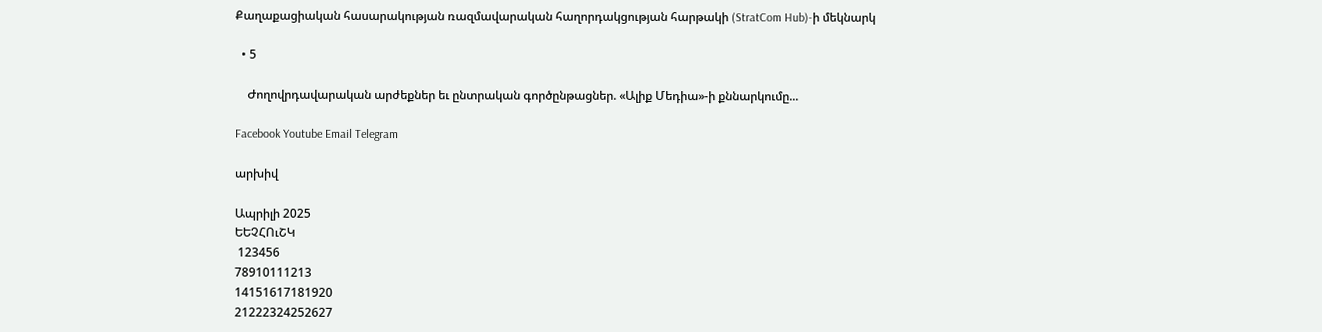Քաղաքացիական հասարակության ռազմավարական հաղորդակցության հարթակի (StratCom Hub)-ի մեկնարկ

  • 5

    Ժողովրդավարական արժեքներ եւ ընտրական գործընթացներ. «Ալիք Մեդիա»-ի քննարկումը...

Facebook Youtube Email Telegram

արխիվ

Ապրիլի 2025
ԵԵՉՀՈւՇԿ
 123456
78910111213
14151617181920
21222324252627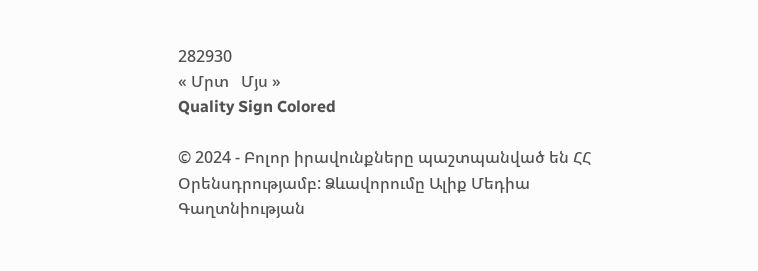282930
« Մրտ   Մյս »
Quality Sign Colored

© 2024 - Բոլոր իրավունքները պաշտպանված են ՀՀ Օրենսդրությամբ: Ձևավորումը Ալիք Մեդիա
Գաղտնիության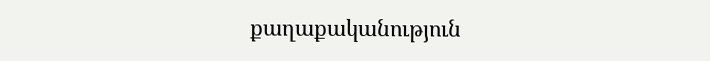քաղաքականություն